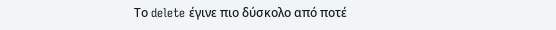Το delete έγινε πιο δύσκολο από ποτέ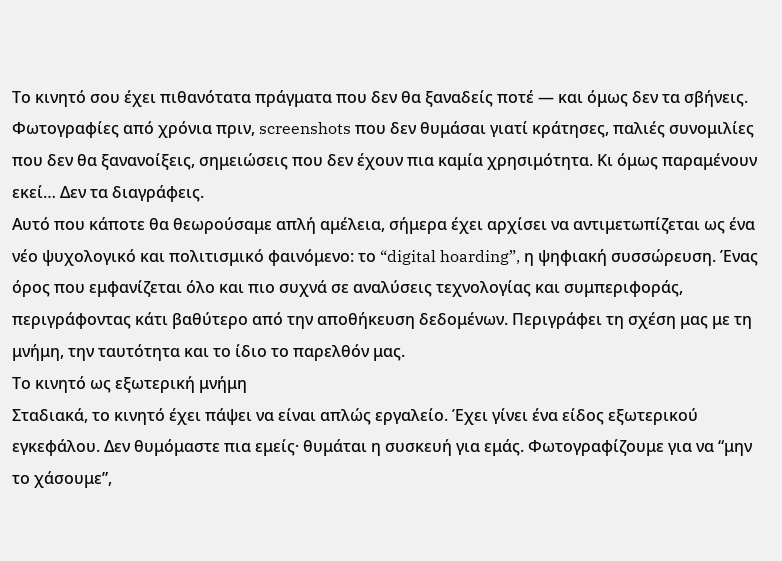Το κινητό σου έχει πιθανότατα πράγματα που δεν θα ξαναδείς ποτέ — και όμως δεν τα σβήνεις. Φωτογραφίες από χρόνια πριν, screenshots που δεν θυμάσαι γιατί κράτησες, παλιές συνομιλίες που δεν θα ξανανοίξεις, σημειώσεις που δεν έχουν πια καμία χρησιμότητα. Κι όμως παραμένουν εκεί… Δεν τα διαγράφεις.
Αυτό που κάποτε θα θεωρούσαμε απλή αμέλεια, σήμερα έχει αρχίσει να αντιμετωπίζεται ως ένα νέο ψυχολογικό και πολιτισμικό φαινόμενο: το “digital hoarding”, η ψηφιακή συσσώρευση. Ένας όρος που εμφανίζεται όλο και πιο συχνά σε αναλύσεις τεχνολογίας και συμπεριφοράς, περιγράφοντας κάτι βαθύτερο από την αποθήκευση δεδομένων. Περιγράφει τη σχέση μας με τη μνήμη, την ταυτότητα και το ίδιο το παρελθόν μας.
Το κινητό ως εξωτερική μνήμη
Σταδιακά, το κινητό έχει πάψει να είναι απλώς εργαλείο. Έχει γίνει ένα είδος εξωτερικού εγκεφάλου. Δεν θυμόμαστε πια εμείς· θυμάται η συσκευή για εμάς. Φωτογραφίζουμε για να “μην το χάσουμε”,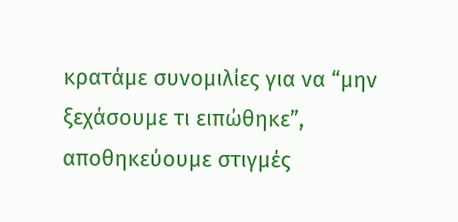κρατάμε συνομιλίες για να “μην ξεχάσουμε τι ειπώθηκε”, αποθηκεύουμε στιγμές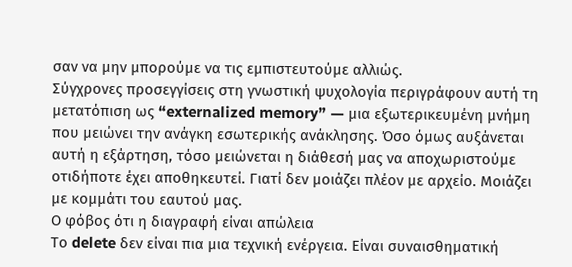σαν να μην μπορούμε να τις εμπιστευτούμε αλλιώς.
Σύγχρονες προσεγγίσεις στη γνωστική ψυχολογία περιγράφουν αυτή τη μετατόπιση ως “externalized memory” — μια εξωτερικευμένη μνήμη που μειώνει την ανάγκη εσωτερικής ανάκλησης. Όσο όμως αυξάνεται αυτή η εξάρτηση, τόσο μειώνεται η διάθεσή μας να αποχωριστούμε οτιδήποτε έχει αποθηκευτεί. Γιατί δεν μοιάζει πλέον με αρχείο. Μοιάζει με κομμάτι του εαυτού μας.
Ο φόβος ότι η διαγραφή είναι απώλεια
Το delete δεν είναι πια μια τεχνική ενέργεια. Είναι συναισθηματική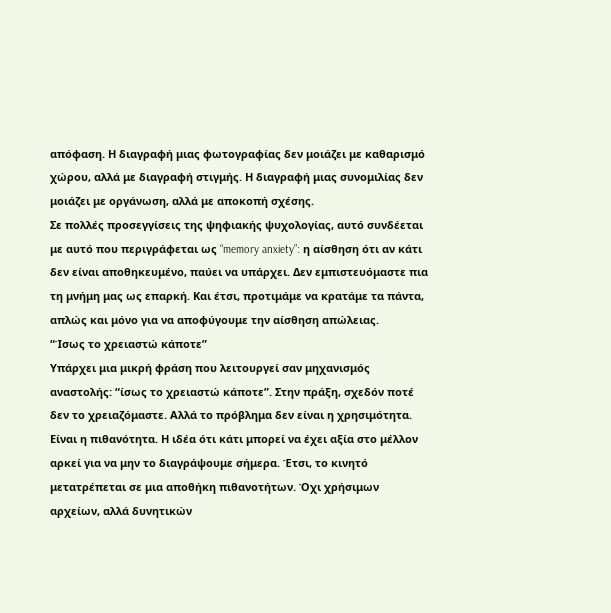απόφαση. Η διαγραφή μιας φωτογραφίας δεν μοιάζει με καθαρισμό χώρου, αλλά με διαγραφή στιγμής. Η διαγραφή μιας συνομιλίας δεν μοιάζει με οργάνωση, αλλά με αποκοπή σχέσης.
Σε πολλές προσεγγίσεις της ψηφιακής ψυχολογίας, αυτό συνδέεται με αυτό που περιγράφεται ως “memory anxiety”: η αίσθηση ότι αν κάτι δεν είναι αποθηκευμένο, παύει να υπάρχει. Δεν εμπιστευόμαστε πια τη μνήμη μας ως επαρκή. Και έτσι, προτιμάμε να κρατάμε τα πάντα, απλώς και μόνο για να αποφύγουμε την αίσθηση απώλειας.
“Ίσως το χρειαστώ κάποτε”
Υπάρχει μια μικρή φράση που λειτουργεί σαν μηχανισμός αναστολής: “ίσως το χρειαστώ κάποτε”. Στην πράξη, σχεδόν ποτέ δεν το χρειαζόμαστε. Αλλά το πρόβλημα δεν είναι η χρησιμότητα. Είναι η πιθανότητα. Η ιδέα ότι κάτι μπορεί να έχει αξία στο μέλλον αρκεί για να μην το διαγράψουμε σήμερα. Έτσι, το κινητό μετατρέπεται σε μια αποθήκη πιθανοτήτων. Όχι χρήσιμων αρχείων, αλλά δυνητικών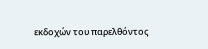εκδοχών του παρελθόντος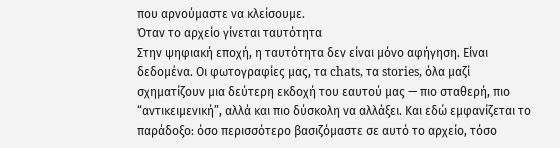που αρνούμαστε να κλείσουμε.
Όταν το αρχείο γίνεται ταυτότητα
Στην ψηφιακή εποχή, η ταυτότητα δεν είναι μόνο αφήγηση. Είναι δεδομένα. Οι φωτογραφίες μας, τα chats, τα stories, όλα μαζί σχηματίζουν μια δεύτερη εκδοχή του εαυτού μας — πιο σταθερή, πιο “αντικειμενική”, αλλά και πιο δύσκολη να αλλάξει. Και εδώ εμφανίζεται το παράδοξο: όσο περισσότερο βασιζόμαστε σε αυτό το αρχείο, τόσο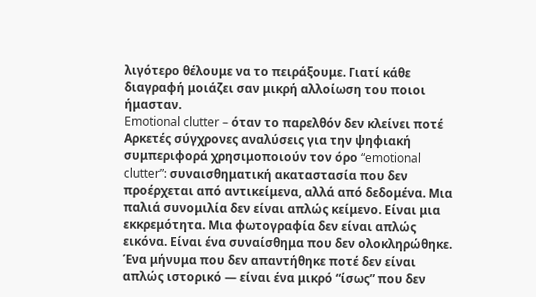λιγότερο θέλουμε να το πειράξουμε. Γιατί κάθε διαγραφή μοιάζει σαν μικρή αλλοίωση του ποιοι ήμασταν.
Emotional clutter – όταν το παρελθόν δεν κλείνει ποτέ
Αρκετές σύγχρονες αναλύσεις για την ψηφιακή συμπεριφορά χρησιμοποιούν τον όρο “emotional clutter”: συναισθηματική ακαταστασία που δεν προέρχεται από αντικείμενα, αλλά από δεδομένα. Μια παλιά συνομιλία δεν είναι απλώς κείμενο. Είναι μια εκκρεμότητα. Μια φωτογραφία δεν είναι απλώς εικόνα. Είναι ένα συναίσθημα που δεν ολοκληρώθηκε. Ένα μήνυμα που δεν απαντήθηκε ποτέ δεν είναι απλώς ιστορικό — είναι ένα μικρό “ίσως” που δεν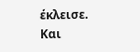έκλεισε. Και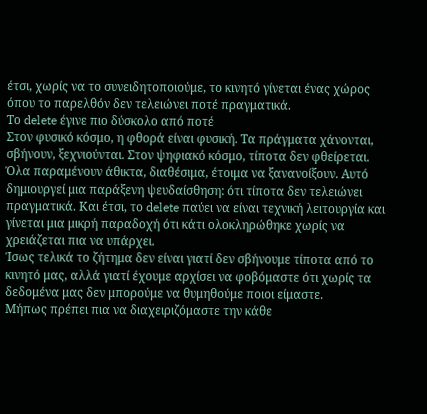έτσι, χωρίς να το συνειδητοποιούμε, το κινητό γίνεται ένας χώρος όπου το παρελθόν δεν τελειώνει ποτέ πραγματικά.
Το delete έγινε πιο δύσκολο από ποτέ
Στον φυσικό κόσμο, η φθορά είναι φυσική. Τα πράγματα χάνονται, σβήνουν, ξεχνιούνται. Στον ψηφιακό κόσμο, τίποτα δεν φθείρεται. Όλα παραμένουν άθικτα, διαθέσιμα, έτοιμα να ξανανοίξουν. Αυτό δημιουργεί μια παράξενη ψευδαίσθηση: ότι τίποτα δεν τελειώνει πραγματικά. Και έτσι, το delete παύει να είναι τεχνική λειτουργία και γίνεται μια μικρή παραδοχή ότι κάτι ολοκληρώθηκε χωρίς να χρειάζεται πια να υπάρχει.
Ίσως τελικά το ζήτημα δεν είναι γιατί δεν σβήνουμε τίποτα από το κινητό μας, αλλά γιατί έχουμε αρχίσει να φοβόμαστε ότι χωρίς τα δεδομένα μας δεν μπορούμε να θυμηθούμε ποιοι είμαστε.
Μήπως πρέπει πια να διαχειριζόμαστε την κάθε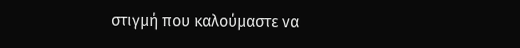στιγμή που καλούμαστε να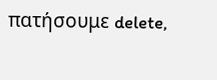πατήσουμε delete,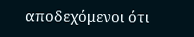αποδεχόμενοι ότι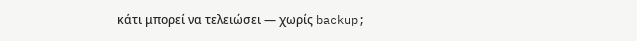κάτι μπορεί να τελειώσει — χωρίς backup;